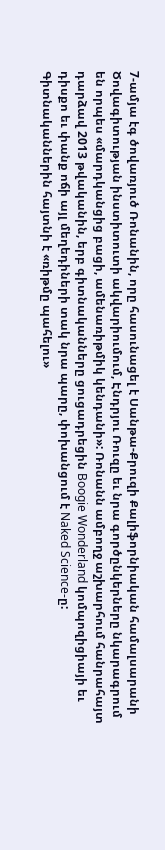7-ամյա էգ ծովառյուծ Ռոնանին, որը հասունացել է Սանթա-Քրուզի Քալիֆորնիական համալսարանի Ծովագիտության ինստիտուտի ակվարիումում, Էնդրյու Ռուզը եւ նրա գործընկերները նկարագրում են որպես «մարդկանցից բացի, ամենառիթմիկ կենդանի»: Ռոնանն ամբողջ աշխարհում հանրահայտ դարձավ 2013 թվականին, երբ գիտնականները ցուցադրեցին Boogie Wonderland կոմպոզիցիայի եւ դիսքո եւ փանք ոճի այլ մեղեդիների տակ նրա պարը, փոխանցում է Naked Science-ը:
Գիտնականներին հայտնի է «ռիթմը պահելու»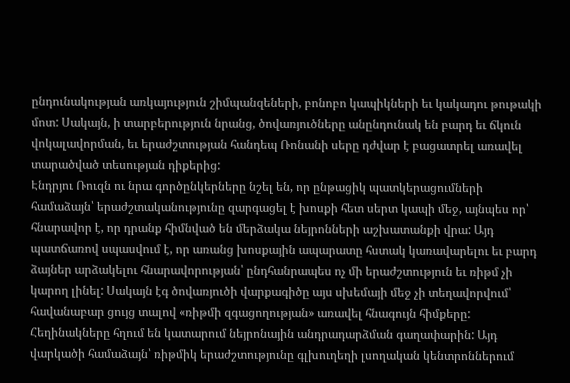ընդունակության առկայություն շիմպանզեների, բոնոբո կապիկների եւ կակադու թութակի մոտ: Սակայն, ի տարբերություն նրանց, ծովառյուծները անընդունակ են բարդ եւ ճկուն վոկալավորման, եւ երաժշտության հանդեպ Ռոնանի սերը դժվար է բացատրել առավել տարածված տեսության դիքերից:
Էնդրյու Ռուզն ու նրա գործընկերները նշել են, որ ընթացիկ պատկերացումների համաձայն՝ երաժշտականությունը զարգացել է խոսքի հետ սերտ կապի մեջ, այնպես որ՝ հնարավոր է, որ դրանք հիմնված են մերձակա նեյրոնների աշխատանքի վրա: Այդ պատճառով սպասվում է, որ առանց խոսքային ապարատը հստակ կառավարելու եւ բարդ ձայներ արձակելու հնարավորության՝ ընդհանրապես ոչ մի երաժշտություն եւ ռիթմ չի կարող լինել: Սակայն էգ ծովառյուծի վարքագիծը այս սխեմայի մեջ չի տեղավորվում՝ հավանաբար ցույց տալով «ռիթմի զգացողության» առավել հնագույն հիմքերը:
Հեղինակները հղում են կատարում նեյրոնային անդրադարձման գաղափարին: Այդ վարկածի համաձայն՝ ռիթմիկ երաժշտությունը գլխուղեղի լսողական կենտրոններում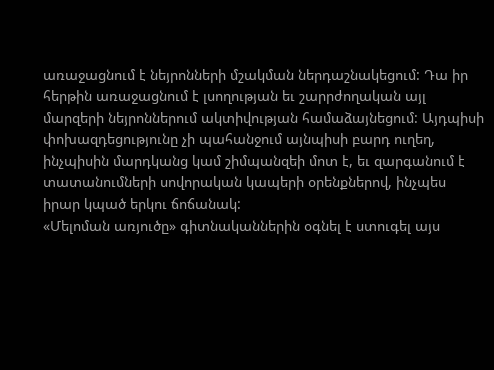առաջացնում է նեյրոնների մշակման ներդաշնակեցում: Դա իր հերթին առաջացնում է լսողության եւ շարրժողական այլ մարզերի նեյրոններում ակտիվության համաձայնեցում: Այդպիսի փոխազդեցությունը չի պահանջում այնպիսի բարդ ուղեղ, ինչպիսին մարդկանց կամ շիմպանզեի մոտ է, եւ զարգանում է տատանումների սովորական կապերի օրենքներով, ինչպես իրար կպած երկու ճոճանակ:
«Մելոման առյուծը» գիտնականներին օգնել է ստուգել այս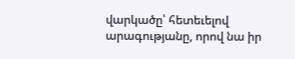վարկածը՝ հետեւելով արագությանը, որով նա իր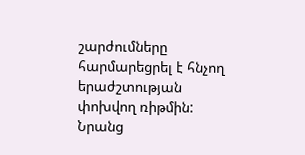շարժումները հարմարեցրել է հնչող երաժշտության փոխվող ռիթմին: Նրանց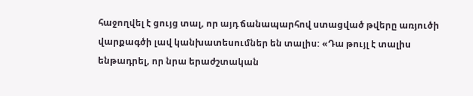հաջողվել է ցույց տալ, որ այդ ճանապարհով ստացված թվերը առյուծի վարքագծի լավ կանխատեսումներ են տալիս: «Դա թույլ է տալիս ենթադրել, որ նրա երաժշտական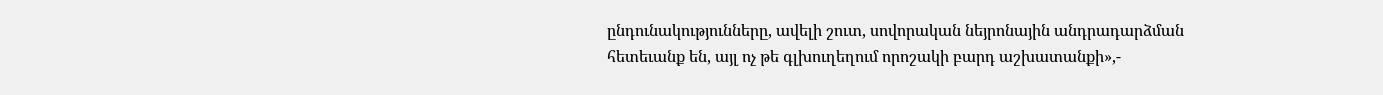ընդունակությունները, ավելի շուտ, սովորական նեյրոնային անդրադարձման հետեւանք են, այլ ոչ թե գլխուղեղում որոշակի բարդ աշխատանքի»,-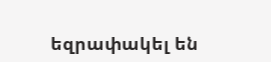եզրափակել են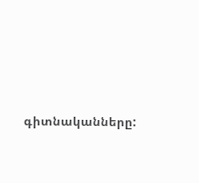գիտնականները: